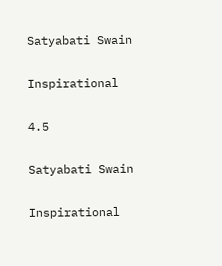Satyabati Swain

Inspirational

4.5

Satyabati Swain

Inspirational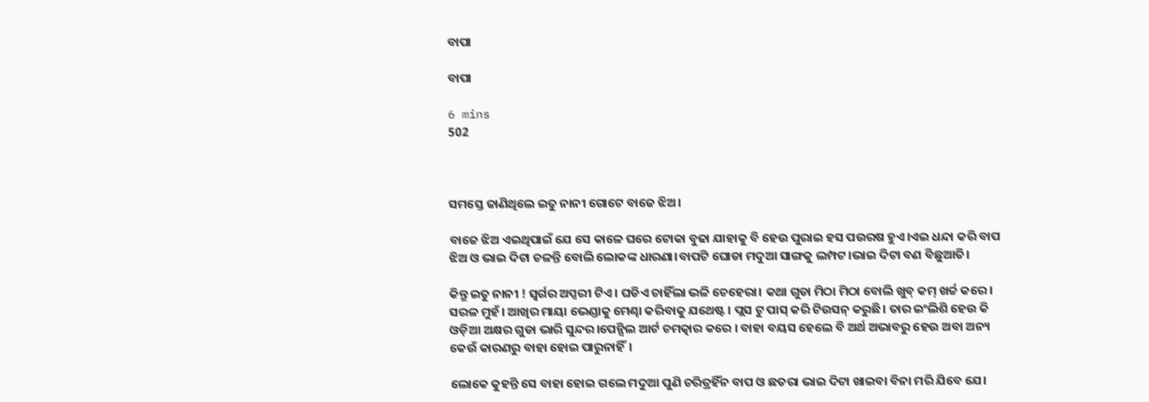ବାପା

ବାପା

6 mins
502



ସମସ୍ତେ ଜାଣିଥିଲେ ଇତୁ ନାନୀ ଗୋଟେ ବାଜେ ଝିଅ।

ବାଜେ ଝିଅ ଏଇଥିପାଇଁ ଯେ ସେ କାଳେ ଘରେ ଟୋକା ବୁଢା ଯାହାକୁ ବି ହେଉ ପୁରାଇ ହସ ପଉରଷ ହୁଏ।ଏଇ ଧନ୍ଦା କରି ବାପ ଝିଅ ଓ ଭାଇ ଦିଟା ଚଳନ୍ତି ବୋଲି ଲୋକଙ୍କ ଧାରଣା।ବାପଟି ଘୋଡା ମଦୁଆ ସାଙ୍ଗକୁ ଲମ୍ପଟ।ଭାଇ ଦିଟା ବଣ ବିଛୁଆତି।

କିନ୍ତୁ ଇତୁ ନାନୀ ! ସ୍ୱର୍ଗର ଅପ୍ସରୀ ଟିଏ। ଘଡିଏ ଚାହିଁଲା ଭଳି ଚେହେରା। କଥା ଗୁଡା ମିଠା ମିଠା ବୋଲି ଖୁବ୍ କମ୍ ଖର୍ଚ୍ଚ କରେ। ସରଳ ମୁହଁ। ଆଖିର ମାୟା ଭେଣ୍ଡାକୁ ମେଣ୍ଢା କରିବାକୁ ଯଥେଷ୍ଟ। ପ୍ଲସ ଟୁ ପାସ୍ କରି ଟିଉସନ୍ କରୁଛି। ତାର ଇଂଲିଶି ହେଉ କି ଓଡ଼ିଆ ଅକ୍ଷର ଗୁଡା ଭାରି ସୁନ୍ଦର।ପେନ୍ସିଲ ଆର୍ଟ ଚମତ୍କାର କରେ । ବାହା ବୟସ ହେଲେ ବି ଅର୍ଥ ଅଭାବରୁ ହେଉ ଅବା ଅନ୍ୟ କେଉଁ କାରଣରୁ ବାହା ହୋଇ ପାରୁନାହିଁ।

ଲୋକେ କୁହନ୍ତି ସେ ବାହା ହୋଇ ଗଲେ ମଦୁଆ ପୁଣି ଚରିତ୍ରହିଁନ ବାପ ଓ ଛତରା ଭାଇ ଦିଟା ଖାଇବା ବିନା ମରି ଯିବେ ଯେ।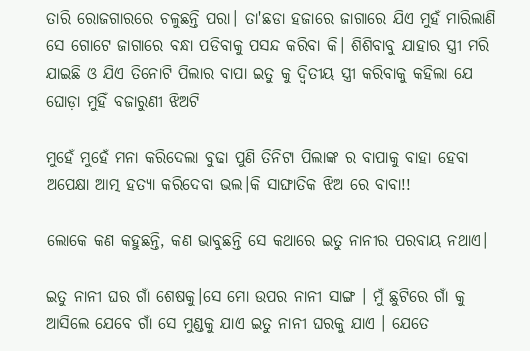ତାରି ରୋଜଗାରରେ ଚଳୁଛନ୍ତି ପରା। ତା'ଛଡା ହଜାରେ ଜାଗାରେ ଯିଏ ମୁହଁ ମାରିଲାଣି ସେ ଗୋଟେ ଜାଗାରେ ବନ୍ଧା ପଡିବାକୁ ପସନ୍ଦ କରିବା କି। ଶିଶିବାବୁ ଯାହାର ସ୍ତ୍ରୀ ମରି ଯାଇଛି ଓ ଯିଏ ତିନୋଟି ପିଲାର ବାପା ଇତୁ କୁ ଦ୍ୱିତୀୟ ସ୍ତ୍ରୀ କରିବାକୁ କହିଲା ଯେ ଘୋଡ଼ା ମୁହିଁ ବଜାରୁଣୀ ଝିଅଟି

ମୁହେଁ ମୁହେଁ ମନା କରିଦେଲା ବୁଢା ପୁଣି ତିନିଟା ପିଲାଙ୍କ ର ବାପାକୁ ବାହା ହେବା ଅପେକ୍ଷା ଆତ୍ମ ହତ୍ୟା କରିଦେବା ଭଲ।କି ସାଙ୍ଘାତିକ ଝିଅ ରେ ବାବା!!

ଲୋକେ କଣ କହୁଛନ୍ତି, କଣ ଭାବୁଛନ୍ତି ସେ କଥାରେ ଇତୁ ନାନୀର ପରବାୟ ନଥାଏ।

ଇତୁ ନାନୀ ଘର ଗାଁ ଶେଷକୁ।ସେ ମୋ ଉପର ନାନୀ ସାଙ୍ଗ । ମୁଁ ଛୁଟିରେ ଗାଁ କୁ ଆସିଲେ ଯେବେ ଗାଁ ସେ ମୁଣ୍ଡକୁ ଯାଏ ଇତୁ ନାନୀ ଘରକୁ ଯାଏ । ଯେତେ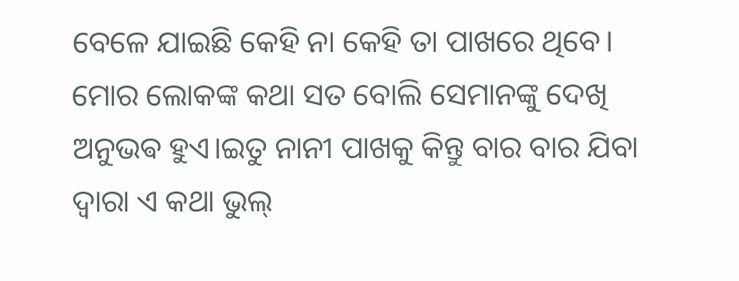ବେଳେ ଯାଇଛି କେହି ନା କେହି ତା ପାଖରେ ଥିବେ। ମୋର ଲୋକଙ୍କ କଥା ସତ ବୋଲି ସେମାନଙ୍କୁ ଦେଖି ଅନୁଭଵ ହୁଏ।ଇତୁ ନାନୀ ପାଖକୁ କିନ୍ତୁ ବାର ବାର ଯିବା ଦ୍ୱାରା ଏ କଥା ଭୁଲ୍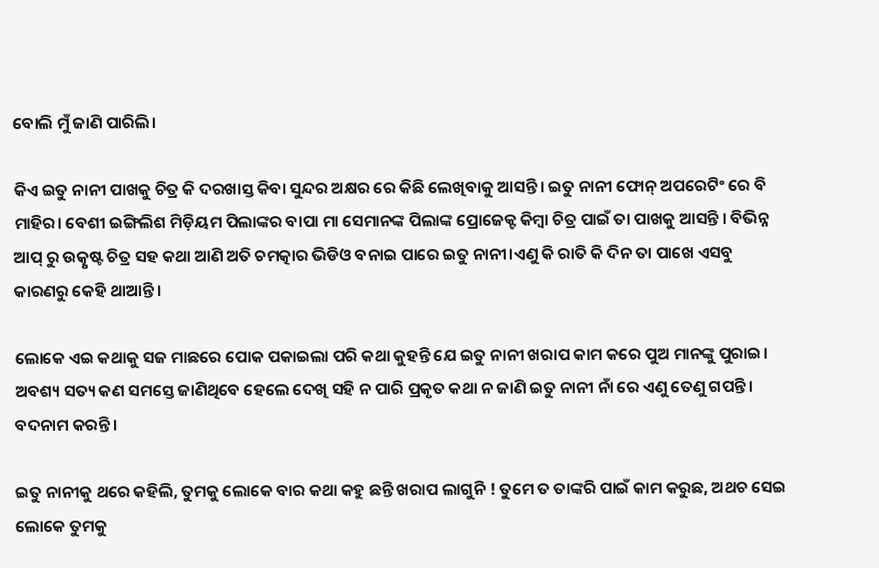ବୋଲି ମୁଁ ଜାଣି ପାରିଲି।

କିଏ ଇତୁ ନାନୀ ପାଖକୁ ଚିତ୍ର କି ଦରଖାସ୍ତ କିବା ସୁନ୍ଦର ଅକ୍ଷର ରେ କିଛି ଲେଖିବାକୁ ଆସନ୍ତି। ଇତୁ ନାନୀ ଫୋନ୍ ଅପରେଟିଂ ରେ ବି ମାହିର। ବେଶୀ ଇଙ୍ଗିଲିଶ ମିଡ଼ିୟମ ପିଲାଙ୍କର ବାପା ମା ସେମାନଙ୍କ ପିଲାଙ୍କ ପ୍ରୋଜେକ୍ଟ କିମ୍ବା ଚିତ୍ର ପାଇଁ ତା ପାଖକୁ ଆସନ୍ତି । ବିଭିନ୍ନ ଆପ୍ ରୁ ଉତ୍କୃଷ୍ଟ ଚିତ୍ର ସହ କଥା ଆଣି ଅତି ଚମତ୍କାର ଭିଡିଓ ବନାଇ ପାରେ ଇତୁ ନାନୀ।ଏଣୁ କି ରାତି କି ଦିନ ତା ପାଖେ ଏସବୁ କାରଣରୁ କେହି ଥାଆନ୍ତି।

ଲୋକେ ଏଇ କଥାକୁ ସଜ ମାଛରେ ପୋକ ପକାଇଲା ପରି କଥା କୁହନ୍ତି ଯେ ଇତୁ ନାନୀ ଖରାପ କାମ କରେ ପୁଅ ମାନଙ୍କୁ ପୁରାଇ। ଅବଶ୍ୟ ସତ୍ୟ କଣ ସମସ୍ତେ ଜାଣିଥିବେ ହେଲେ ଦେଖି ସହି ନ ପାରି ପ୍ରକୃତ କଥା ନ ଜାଣି ଇତୁ ନାନୀ ନାଁ ରେ ଏଣୁ ତେଣୁ ଗପନ୍ତି। ବଦନାମ କରନ୍ତି।

ଇତୁ ନାନୀକୁ ଥରେ କହିଲି, ତୁମକୁ ଲୋକେ ବାର କଥା କହୁ ଛନ୍ତି ଖରାପ ଲାଗୁନି ! ତୁମେ ତ ତାଙ୍କରି ପାଇଁ କାମ କରୁଛ, ଅଥଚ ସେଇ ଲୋକେ ତୁମକୁ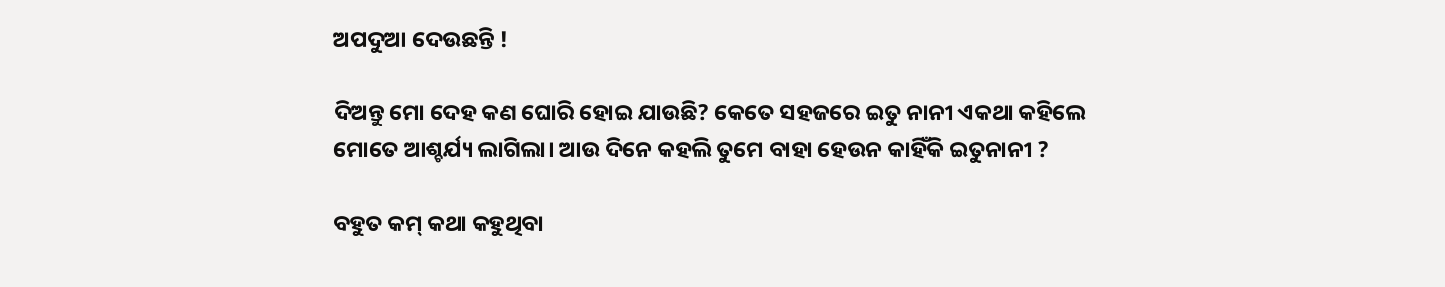ଅପଦୁଆ ଦେଉଛନ୍ତି !

ଦିଅନ୍ତୁ ମୋ ଦେହ କଣ ଘୋରି ହୋଇ ଯାଉଛି? କେତେ ସହଜରେ ଇତୁ ନାନୀ ଏକଥା କହିଲେ ମୋତେ ଆଶ୍ଚର୍ଯ୍ୟ ଲାଗିଲା। ଆଉ ଦିନେ କହଲି ତୁମେ ବାହା ହେଉନ କାହିଁକି ଇତୁନାନୀ ?

ବହୁତ କମ୍ କଥା କହୁଥିବା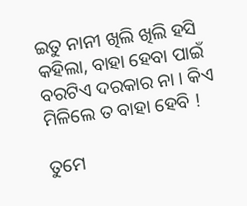ଇତୁ ନାନୀ ଖିଲି ଖିଲି ହସି କହିଲା, ବାହା ହେବା ପାଇଁ ବରଟିଏ ଦରକାର ନା । କିଏ ମିଳିଲେ ତ ବାହା ହେବି !

ତୁମେ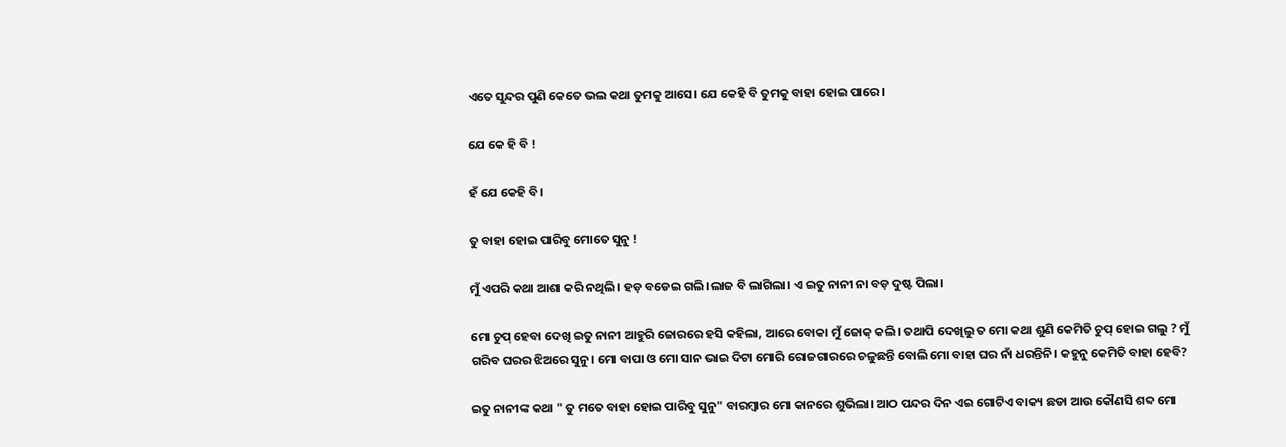ଏତେ ସୁନ୍ଦର ପୁଣି କେତେ ଭଲ କଥା ତୁମକୁ ଆସେ। ଯେ କେହି ବି ତୁମକୁ ବାହା ହୋଇ ପାରେ।

ଯେ କେ ହି ବି !

ହଁ ଯେ କେହି ବି।

ତୁ ବାହା ହୋଇ ପାରିବୁ ମୋତେ ସୁନୁ !

ମୁଁ ଏପରି କଥା ଆଶା କରି ନଥିଲି। ହଡ଼ ବଡେଇ ଗଲି।ଲାଜ ବି ଲାଗିଲା। ଏ ଇତୁ ନାନୀ ନା ବଡ଼ ଦୁଷ୍ଟ ପିଲା।

ମୋ ଚୁପ୍ ହେବା ଦେଖି ଇତୁ ନାନୀ ଆହୁରି ଜୋରରେ ହସି କହିଲା, ଆରେ ବୋକା ମୁଁ ଜୋକ୍ କଲି। ତଥାପି ଦେଖିଲୁ ତ ମୋ କଥା ଶୁଣି କେମିତି ଚୁପ୍ ହୋଇ ଗଲୁ ? ମୁଁ ଗରିବ ଘରର ଝିଅରେ ସୁନୁ। ମୋ ବାପା ଓ ମୋ ସାନ ଭାଇ ଦିଟା ମୋରି ରୋଜଗାରରେ ଚଳୁଛନ୍ତି ବୋଲି ମୋ ବାହା ଘର ନାଁ ଧରନ୍ତିନି। କହୁନୁ କେମିତି ବାହା ହେବି?

ଇତୁ ନାନୀଙ୍କ କଥା " ତୁ ମତେ ବାହା ହୋଇ ପାରିବୁ ସୁନୁ" ବାରମ୍ବାର ମୋ କାନରେ ଶୁଭିଲା। ଆଠ ପନ୍ଦର ଦିନ ଏଇ ଗୋଟିଏ ବାକ୍ୟ ଛଡା ଆଉ କୌଣସି ଶବ୍ଦ ମୋ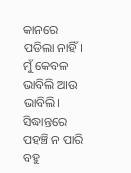କାନରେ ପଡିଲା ନାହିଁ। ମୁଁ କେବଳ ଭାବିଲି ଆଉ ଭାବିଲି। ସିଦ୍ଧାନ୍ତରେ ପହଞ୍ଚି ନ ପାରି ବହୁ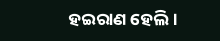ହଇରାଣ ହେଲି।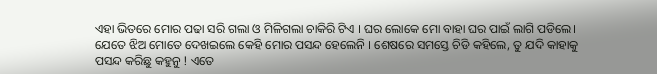ଏହା ଭିତରେ ମୋର ପଢା ସରି ଗଲା ଓ ମିଳିଗଲା ଚାକିରି ଟିଏ । ଘର ଲୋକେ ମୋ ବାହା ଘର ପାଇଁ ଲାଗି ପଡିଲେ। ଯେତେ ଝିଅ ମୋତେ ଦେଖଇଲେ କେହି ମୋର ପସନ୍ଦ ହେଲେନି । ଶେଷରେ ସମସ୍ତେ ଚିଡି କହିଲେ, ତୁ ଯଦି କାହାକୁ ପସନ୍ଦ କରିଛୁ କହୁନୁ ! ଏତେ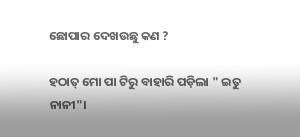ଛୋପାର ଦେଖଉଛୁ କଣ ?

ହଠାତ୍ ମୋ ପା ଟିରୁ ବାହାରି ପଡ଼ିଲା " ଇତୁ ନାନୀ"।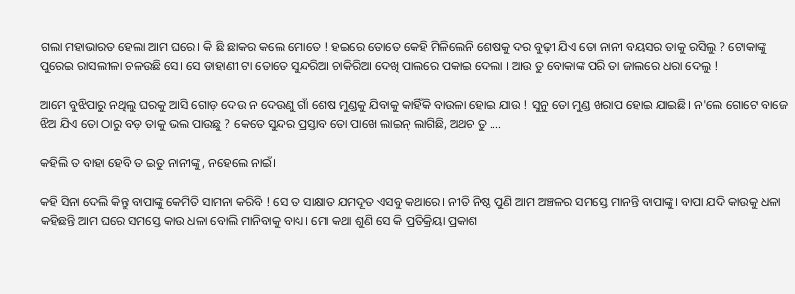ଗଲା ମହାଭାରତ ହେଲା ଆମ ଘରେ। କି ଛି ଛାକର କଲେ ମୋତେ ! ହଇରେ ତୋତେ କେହି ମିଳିଲେନି ଶେଷକୁ ଦର ବୁଢ଼ୀ ଯିଏ ତୋ ନାନୀ ବୟସର ତାକୁ ରସିଲୁ ? ଟୋକାଙ୍କୁ ପୁରେଇ ରାସଲୀଳା ଚଳଉଛି ସେ। ସେ ଡାହାଣୀ ଟା ତୋତେ ସୁନ୍ଦରିଆ ଚାକିରିଆ ଦେଖି ପାଲରେ ପକାଇ ଦେଲା । ଆଉ ତୁ ବୋକାଙ୍କ ପରି ତା ଜାଲରେ ଧରା ଦେଲୁ !

ଆମେ ବୁଝିପାରୁ ନଥିଲୁ ଘରକୁ ଆସି ଗୋଡ଼ ଦେଉ ନ ଦେଉଣୁ ଗାଁ ଶେଷ ମୁଣ୍ଡକୁ ଯିବାକୁ କାହିଁକି ବାଉଳା ହୋଇ ଯାଉ ! ସୁନୁ ତୋ ମୁଣ୍ଡ ଖରାପ ହୋଇ ଯାଇଛି। ନ'ଲେ ଗୋଟେ ବାଜେ ଝିଅ ଯିଏ ତୋ ଠାରୁ ବଡ଼ ତାକୁ ଭଲ ପାଉଛୁ ? କେତେ ସୁନ୍ଦର ପ୍ରସ୍ତାବ ତୋ ପାଖେ ଲାଇନ୍ ଲାଗିଛି, ଅଥଚ ତୁ ....

କହିଲି ତ ବାହା ହେବି ତ ଇତୁ ନାନୀଙ୍କୁ, ନହେଲେ ନାଇଁ।

କହି ସିନା ଦେଲି କିନ୍ତୁ ବାପାଙ୍କୁ କେମିତି ସାମନା କରିବି ! ସେ ତ ସାକ୍ଷାତ ଯମଦୂତ ଏସବୁ କଥାରେ। ନୀତି ନିଷ୍ଠ ପୁଣି ଆମ ଅଞ୍ଚଳର ସମସ୍ତେ ମାନନ୍ତି ବାପାଙ୍କୁ। ବାପା ଯଦି କାଉକୁ ଧଳା କହିଛନ୍ତି ଆମ ଘରେ ସମସ୍ତେ କାଉ ଧଳା ବୋଲି ମାନିବାକୁ ବାଧ୍ୟ। ମୋ କଥା ଶୁଣି ସେ କି ପ୍ରତିକ୍ରିୟା ପ୍ରକାଶ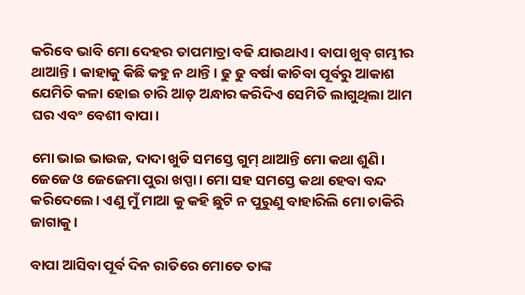କରିବେ ଭାବି ମୋ ଦେହର ତାପମାତ୍ରା ବଢି ଯାଉଥାଏ। ବାପା ଖୁବ୍ ଗମ୍ଭୀର ଥାଆନ୍ତି । କାହାକୁ କିଛି କହୁ ନ ଥାନ୍ତି। ଢୁ ଢୁ ବର୍ଷା କାଚିବା ପୂର୍ବରୁ ଆକାଶ ଯେମିତି କଳା ହୋଇ ଚାରି ଆଡ଼ ଅନ୍ଧାର କରିଦିଏ ସେମିତି ଲାଗୁଥିଲା ଆମ ଘର ଏବଂ ବେଶୀ ବାପା।

ମୋ ଭାଇ ଭାଉଜ, ଦାଦା ଖୁଡି ସମସ୍ତେ ଗୁମ୍ ଥାଆନ୍ତି ମୋ କଥା ଶୁଣି। ଜେଜେ ଓ ଜେଜେମା ପୁରା ଖପ୍ପା। ମୋ ସହ ସମସ୍ତେ କଥା ହେବା ବନ୍ଦ କରିଦେଲେ। ଏଣୁ ମୁଁ ମାଆ କୁ କହି ଛୁଟି ନ ପୁରୁଣୁ ବାହାରିଲି ମୋ ଚାକିରି ଜାଗାକୁ।

ବାପା ଆସିବା ପୂର୍ବ ଦିନ ରାତିରେ ମୋତେ ତାଙ୍କ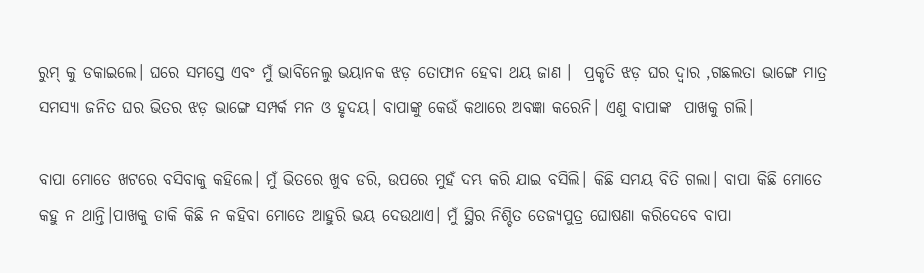ରୁମ୍ କୁ ଡକାଇଲେ। ଘରେ ସମସ୍ତେ ଏବଂ ମୁଁ ଭାବିନେଲୁ ଭୟାନକ ଝଡ଼ ତୋଫାନ ହେବା ଥୟ ଜାଣ ।  ପ୍ରକୃତି ଝଡ଼ ଘର ଦ୍ୱାର ,ଗଛଲତା ଭାଙ୍ଗେ ମାତ୍ର ସମସ୍ୟା ଜନିତ ଘର ଭିତର ଝଡ଼ ଭାଙ୍ଗେ ସମ୍ପର୍କ ମନ ଓ ହୃଦୟ। ବାପାଙ୍କୁ କେଉଁ କଥାରେ ଅବଜ୍ଞା କରେନି। ଏଣୁ ବାପାଙ୍କ  ପାଖକୁ ଗଲି।

ବାପା ମୋତେ ଖଟରେ ବସିବାକୁ କହିଲେ। ମୁଁ ଭିତରେ ଖୁବ ଡରି, ଉପରେ ମୁହଁ ଦମ୍ଭ କରି ଯାଇ ବସିଲି। କିଛି ସମୟ ବିତି ଗଲା। ବାପା କିଛି ମୋତେ କହୁ ନ ଥାନ୍ତି।ପାଖକୁ ଡାକି କିଛି ନ କହିବା ମୋତେ ଆହୁରି ଭୟ ଦେଉଥାଏ। ମୁଁ ସ୍ଥିର ନିଶ୍ଚିତ ତେଜ୍ୟପୁତ୍ର ଘୋଷଣା କରିଦେବେ ବାପା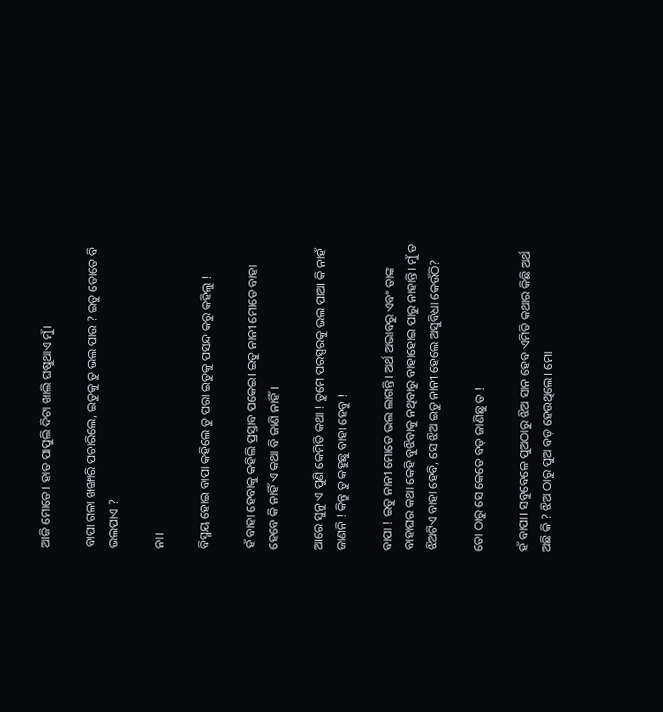ଆଜି ମୋତେ। ହାତ ପାପୁଲି ଦିଟା ଖାଲି ଘଷୁଥାଏ ମୁଁ।

ବାପା ଗଳା ଖଙ୍ଖାରି ପଚାରିଲେ, ଇତୁକୁ ତୁ ଭଲ ପାଉ ? ଇତୁ ତୋତେ ବି ଭଲପାଏ ?

ନା।

ବିସ୍ମୟ ହୋଇ ବାପା କହିଲେ ତୁ ପରା ଇତୁକୁ ପସନ୍ଦ କରୁ କହିଲୁ !

ହଁ ବାହା ହେବାକୁ କହିଲି ପ୍ରସ୍ତାବ ପକେଇ। ଇତୁ ନାନୀ ମୋତେ ବାହା ହେବେ କି ନାହିଁ ଏ କଥା ବି ଜାଣି ନାହିଁ।

ଆରେ ସୁନୁ ଏ ପୁଣି କେମିତି କଥା ! ତୁମେ ପରସ୍ପରକୁ ଭଲ ପାଆ କି ନାହଁ ଜାଣନି ! କିନ୍ତୁ ତୁ କହୁଛୁ ବାହା ହେବୁ !

ବାପା ! ଇତୁ ନାନୀ ମୋତେ ଭଲ ଲାଗନ୍ତି। ଅର୍ଥ ଅଭାବରୁ ଏବଂ ତାଙ୍କ ବାହାଘର କଥା କେହି ବୁଝିବାକୁ ନଥିବାରୁ ବାହାହୋଇ ପାରୁ ନାହାନ୍ତି। ମୁଁ ତ ଝିଅଟିଏ ବାହା ହେବି, ସେ ଝିଅ ଇତୁ ନାନୀ ହେଲେ ଅସୁବିଧା କେଉଁଠି?

ତୋ ଠାରୁ ସେ କେତେ ବଡ଼ ଜାଣିଛୁ ତ !

ହଁ ବାପା। ସବୁବେଳେ ପୁଅଠାରୁ ଝିଅ ସାନ ହେବ ଏମିତି କଥାର କିଛି ଅର୍ଥ ଅଛି କି ? ଝିଅ ଠାରୁ ପୁଅ ବଡ଼ ହେଉଥିଲେ। ମୋ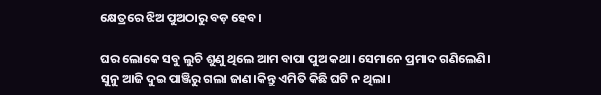କ୍ଷେତ୍ରରେ ଝିଅ ପୁଅଠାରୁ ବଡ଼ ହେବ।

ଘର ଲୋକେ ସବୁ ଲୁଚି ଶୁଣୁ ଥିଲେ ଆମ ବାପା ପୁଅ କଥା। ସେମାନେ ପ୍ରମାଦ ଗଣିଲେଣି। ସୁନୁ ଆଜି ଦୁଇ ପାଞ୍ଜିରୁ ଗଲା ଜାଣ।କିନ୍ତୁ ଏମିତି କିଛି ଘଟି ନ ଥିଲା।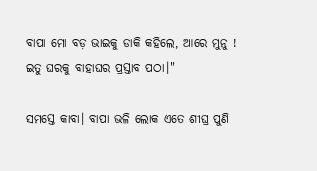ବାପା ମୋ ବଡ଼ ଭାଇକୁ ଡାକି କହିଲେ, ଆରେ ମୁନୁ ! ଇତୁ ଘରକୁ ବାହାଘର ପ୍ରସ୍ତାବ ପଠା।"

ସମସ୍ତେ କାବା। ବାପା ଭଳି ଲୋକ ଏତେ ଶୀଘ୍ର ପୁଣି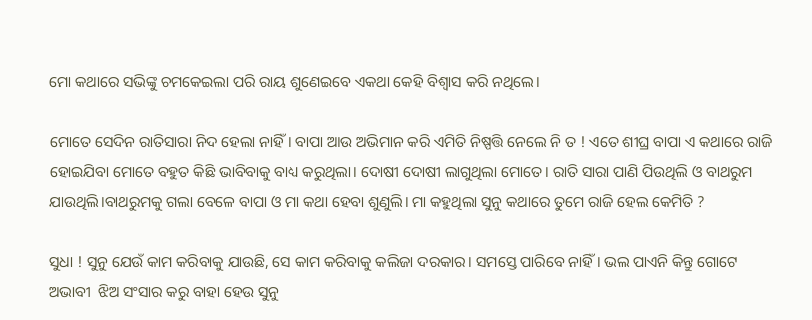ମୋ କଥାରେ ସଭିଙ୍କୁ ଚମକେଇଲା ପରି ରାୟ ଶୁଣେଇବେ ଏକଥା କେହି ବିଶ୍ୱାସ କରି ନଥିଲେ।

ମୋତେ ସେଦିନ ରାତିସାରା ନିଦ ହେଲା ନାହିଁ। ବାପା ଆଉ ଅଭିମାନ କରି ଏମିତି ନିଷ୍ପତ୍ତି ନେଲେ ନି ତ ! ଏତେ ଶୀଘ୍ର ବାପା ଏ କଥାରେ ରାଜି ହୋଇଯିବା ମୋତେ ବହୁତ କିଛି ଭାବିବାକୁ ବାଧ୍ୟ କରୁଥିଲା। ଦୋଷୀ ଦୋଷୀ ଲାଗୁଥିଲା ମୋତେ। ରାତି ସାରା ପାଣି ପିଉଥିଲି ଓ ବାଥରୁମ ଯାଉଥିଲି।ବାଥରୁମକୁ ଗଲା ବେଳେ ବାପା ଓ ମା କଥା ହେବା ଶୁଣୁଲି। ମା କହୁଥିଲା ସୁନୁ କଥାରେ ତୁମେ ରାଜି ହେଲ କେମିତି ?

ସୁଧା ! ସୁନୁ ଯେଉଁ କାମ କରିବାକୁ ଯାଉଛି, ସେ କାମ କରିବାକୁ କଲିଜା ଦରକାର। ସମସ୍ତେ ପାରିବେ ନାହିଁ। ଭଲ ପାଏନି କିନ୍ତୁ ଗୋଟେ ଅଭାବୀ  ଝିଅ ସଂସାର କରୁ ବାହା ହେଉ ସୁନୁ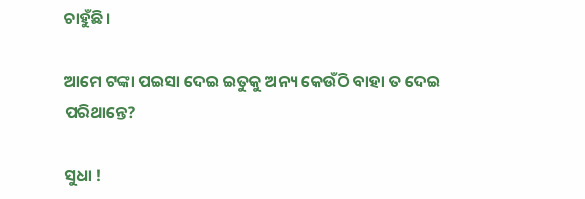ଚାହୁଁଛି।

ଆମେ ଟଙ୍କା ପଇସା ଦେଇ ଇତୁକୁ ଅନ୍ୟ କେଉଁଠି ବାହା ତ ଦେଇ ପରିଥାନ୍ତେ?

ସୁଧା !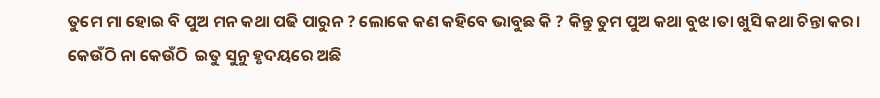ତୁମେ ମା ହୋଇ ବି ପୁଅ ମନ କଥା ପଢି ପାରୁନ ? ଲୋକେ କଣ କହିବେ ଭାବୁଛ କି ? କିନ୍ତୁ ତୁମ ପୁଅ କଥା ବୁଝ।ତା ଖୁସି କଥା ଚିନ୍ତା କର। କେଉଁଠି ନା କେଉଁଠି  ଇତୁ ସୁନୁ ହୃଦୟରେ ଅଛି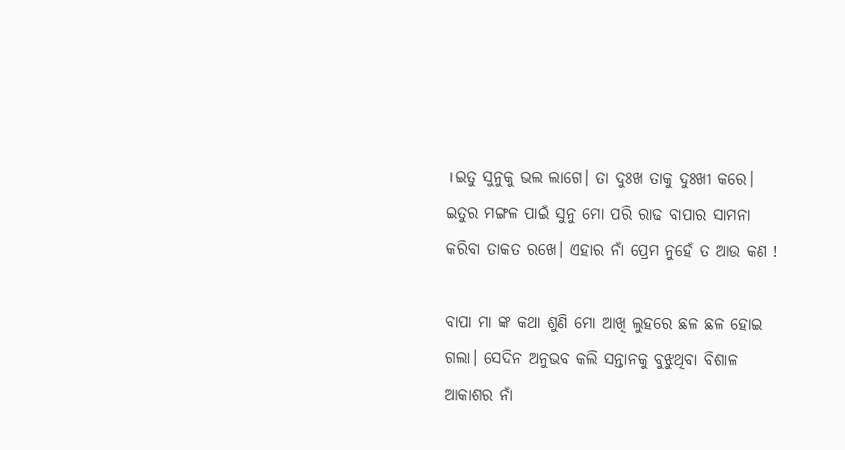।ଇତୁ ସୁନୁକୁ ଭଲ ଲାଗେ। ତା ଦୁଃଖ ତାକୁ ଦୁଃଖୀ କରେ। ଇତୁର ମଙ୍ଗଳ ପାଇଁ ସୁନୁ ମୋ ପରି ରାଢ ବାପାର ସାମନା କରିବା ତାକତ ରଖେ। ଏହାର ନାଁ ପ୍ରେମ ନୁହେଁ ତ ଆଉ କଣ !

ବାପା ମା ଙ୍କ କଥା ଶୁଣି ମୋ ଆଖି ଲୁହରେ ଛଳ ଛଳ ହୋଇ ଗଲା। ସେଦିନ ଅନୁଭବ କଲି ସନ୍ତାନକୁ ବୁଝୁଥିବା ବିଶାଳ ଆକାଶର ନାଁ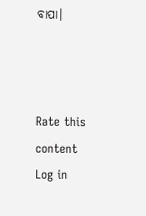ବାପା।



Rate this content
Log in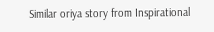Similar oriya story from Inspirational